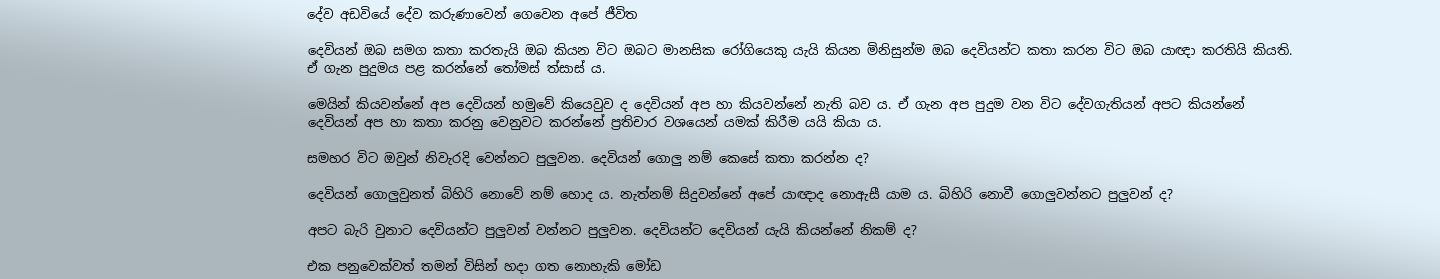දේව අඩවියේ දේව කරුණාවෙන් ගෙවෙන අපේ ජීවිත

දෙවියන් ඔබ සමග කතා කරතැයි ඔබ කියන විට ඔබට මානසික ‍රෝගියෙකු යැයි කියන මිනිසුන්ම ඔබ දෙවියන්ට කතා කරන විට ඔබ යාඥා කරතියි කියති. ඒ ගැන පුදුමය පළ කරන්නේ තෝමස් ත්සාස් ය.

මෙයින් කියවන්නේ අප දෙවියන් හමුවේ කියෙවුව ද දෙවියන් අප හා කියවන්නේ නැති බව ය. ඒ ගැන අප පුදුම වන විට දේවගැතියන් අපට කියන්නේ දෙවියන් අප හා කතා කරනු වෙනුවට කරන්නේ ප්‍රතිචාර වශයෙන් යමක් කිරීම යයි කියා ය.

සමහර විට ඔවුන් නිවැරදි වෙන්නට පුලුවන. දෙවියන් ගොලු නම් කෙසේ කතා කරන්න ද?

දෙවියන් ගොලුවුනත් බිහිරි නොවේ නම් හොද ය. නැත්නම් සිදුවන්නේ අපේ යාඥාද නොඇසී යාම ය. බිහිරි නොවී ගොලුවන්නට පුලුවන් ද?

අපට බැරි වුනාට දෙවියන්ට පුලුවන් වන්නට පුලුවන. දෙවියන්ට දෙවියන් යැයි කියන්නේ නිකම් ද?

එක පනුවෙක්වත් තමන් විසින් හදා ගත නොහැකි මෝඩ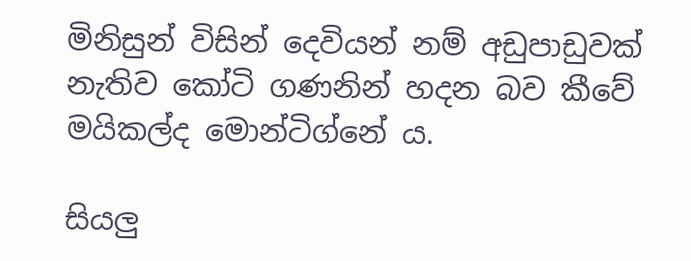මිනිසුන් විසින් දෙවියන් නම් අඩුපාඩුවක් නැතිව කෝටි ගණනින් හදන බව කීවේ මයිකල්ද මොන්ටිග්නේ ය.

සියලු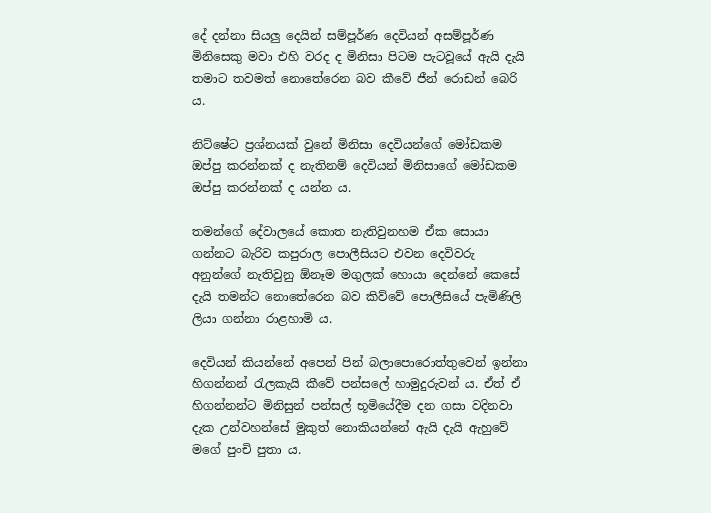දේ දන්නා සියලු දෙයින් සම්පූර්ණ දෙවියන් අසම්පූර්ණ මිනිසෙකු මවා එහි වරද ද මිනිසා පිටම පැටවූයේ ඇයි දැයි තමාට තවමත් නො‍තේරෙන බව කීවේ ජීන් රොඩන් බෙරි ය.

නිට්ෂේට ප්‍රශ්නයක් වුනේ මිනිසා දෙවියන්ගේ මෝඩකම ඔප්පු කරන්නක් ද නැතිනම් දෙවියන් මිනිසාගේ මෝඩකම ඔප්පු කරන්නක් ද යන්න ය.

තමන්ගේ දේවාලයේ කොත නැතිවුනහම ඒක සොයා ගන්නට බැරිව කපුරාල පොලීසියට එවන දෙවිවරු අනුන්ගේ නැතිවුනු ඕනෑම මගුලක් හොයා දෙන්නේ කෙසේ දැයි තමන්‍ට නොතේරෙන බව කිව්වේ පොලීසියේ පැමිණිලි ලියා ගන්නා රාළහාමි ය.

දෙවියන් කියන්නේ අපෙන් පින් බලාපොරොත්තුවෙන් ඉන්නා හිගන්නන් රැලකැයි කීවේ පන්සලේ හාමුදුරුවන් ය. ඒත් ඒ හිගන්නන්ට මිනිසුන් පන්සල් භූමියේදීම දන ගසා වදිනවා දැක උන්වහන්සේ මුකුත් නොකියන්නේ ඇයි දැයි ඇහුවේ මගේ පුංචි පුතා ය.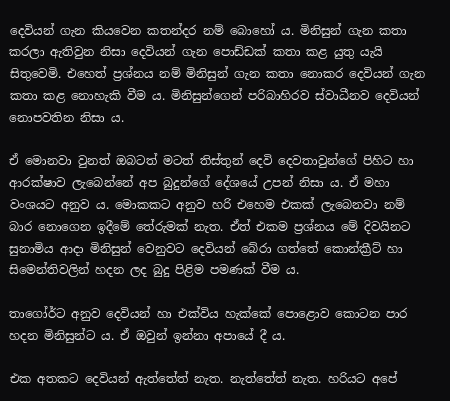දෙවියන් ගැන කියවෙන කතන්දර නම් බොහෝ ය. මිනිසුන් ගැන කතා කරලා ඇතිවුන නිසා දෙවියන් ගැන පොඩ්ඩක් කතා කළ යුතු යැයි සිතුවෙමි. එහෙත් ප්‍රශ්නය නම් මිනිසුන් ගැන කතා නොකර දෙවියන් ගැන කතා කළ නොහැකි වීම ය. මිනිසුන්ගෙන් පරිබාහිරව ස්වාධීනව දෙවියන් නොපවතින නිසා ය.

ඒ මොනවා වුනත් ඔබටත් මටත් තිස්තුන් දෙවි දෙවතාවුන්ගේ පිහිට හා ආරක්ෂාව ලැබෙන්නේ අප බුදුන්ගේ දේශයේ උපන් නිසා ය. ඒ මහා වංශයට අනුව ය. මොකකට අනුව හරි එහෙම එකක් ලැබෙනවා නම් බාර නොගෙන ඉදීමේ තේරුමක් නැත. ඒත් එකම ප්‍රශ්නය මේ දිවයිනට සුනාමිය ආදා මිනිසුන් වෙනුවට දෙවියන් බේරා ගත්තේ කොන්ක්‍රීට් හා සිමෙන්තිවලින් හදන ලද බුදු පිළිම පමණක් වීම ය.

තාගෝර්ට අනුව දෙවියන් හා එක්විය හැක්කේ පොළොව කොටන පාර හදන මිනිසුන්ට ය. ඒ ඔවුන් ඉන්නා අපායේ දී ය.

එක අතකට දෙවියන් ඇත්තේත් නැත. නැත්තේත් නැත. හරියට අපේ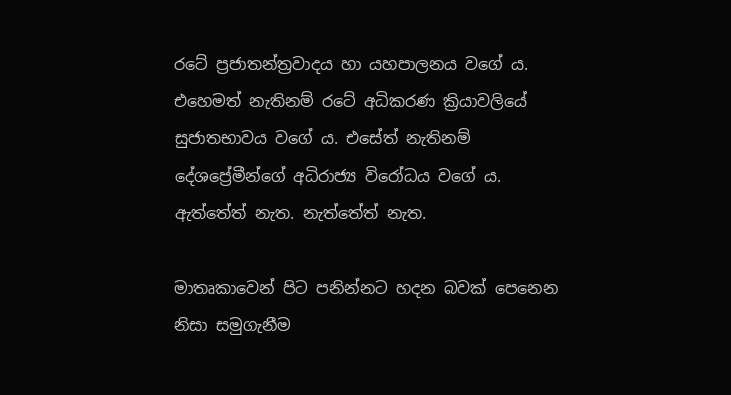රටේ ප්‍රජාතන්ත්‍රවාදය හා යහපාලනය වගේ ය. එහෙමත් නැතිනම් රටේ අධිකරණ ක්‍රියාවලියේ සුජාතභාවය වගේ ය. එසේත් නැතිනම් දේශප්‍රේමීන්ගේ අධිරාජ්‍ය විරෝධය වගේ ය. ඇත්තේත් නැත. නැත්තේත් නැත.

මාතෘකාවෙන් පිට පනින්නට හදන බවක් පෙනෙන නිසා සමුගැනීම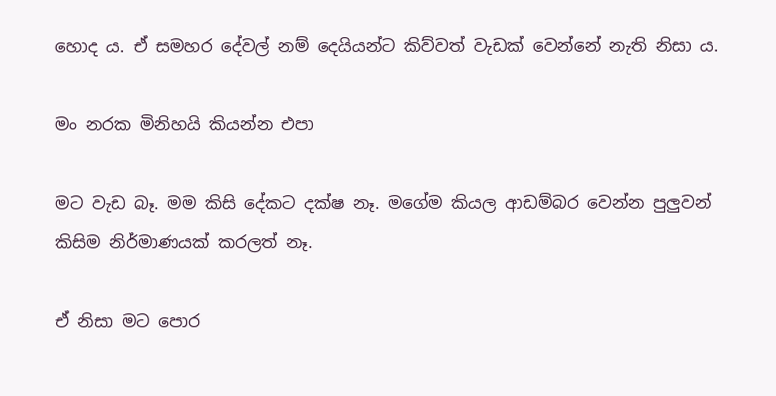හොද ය. ඒ සමහර දේවල් නම් දෙයියන්ට කිව්වත් වැඩක් වෙන්නේ නැති නිසා ය.

මං නරක මිනිහයි කියන්න එපා

මට වැඩ බෑ. මම කිසි දේකට දක්ෂ නෑ. මගේම කියල ආඩම්බර වෙන්න පුලුවන් කිසිම නිර්මාණයක් කරලත් නෑ.

ඒ නිසා මට පොර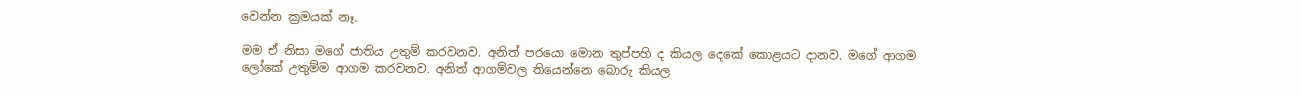වෙන්න ක්‍රමයක් නෑ.

මම ඒ නිසා මගේ ජාතිය උතුම් කරවනව. අනිත් පරයො මොන තුප්පහි ද කියල දෙකේ කොළයට දානව. මගේ ආගම ලෝකේ උතුම්ම ආගම කරවනව. අනිත් ආගම්වල තියෙන්නෙ බොරු කියල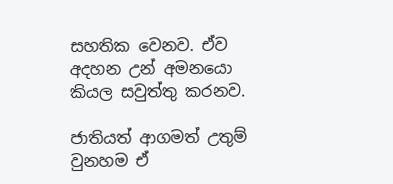සහතික වෙනව. ඒව අදහන උන් අමනයො කියල සවුත්තු කරනව.

ජාතියත් ආගමත් උතුම් වුනහම ඒ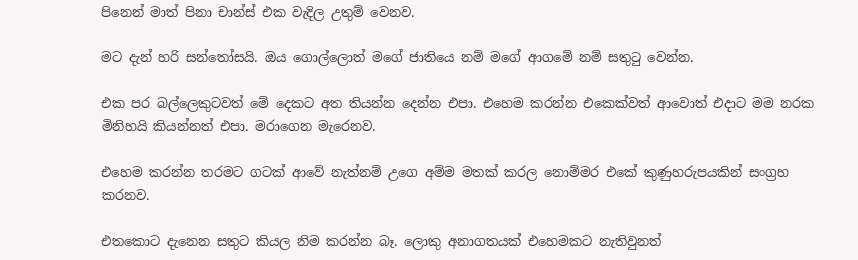පිනෙන් මාත් පිනා චාන්ස් එක වැදිල උතුම් වෙනව.

මට දැන් හරි සන්තෝසයි. ඔය ගොල්ලොත් මගේ ජාතියෙ නම් මගේ ආගමේ නම් සතුටු වෙන්න.

එක පර බල්ලෙකුටවත් මේ දෙකට අත තියන්න දෙන්න එපා. එහෙම කරන්න එකෙක්වත් ආවොත් එදාට මම නරක මිනිහයි කියන්නත් එපා. මරාගෙන මැරෙනව.

එහෙම කරන්න තරමට ගටක් ආවේ නැත්නම් උගෙ අම්ම මතක් කරල නොම්මර එකේ කුණුහරුපයකින් සංග්‍රහ කරනව.

එතකොට දැනෙන සතුට කියල නිම කරන්න බෑ. ලොකු අනාගතයක් එහෙමකට නැතිවුනත්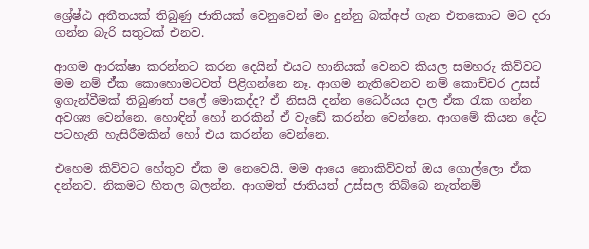ශ්‍රේෂ්ඨ අතීතයක් තිබුණු ජාතියක් වෙනුවෙන් මං දුන්නු බක්අප් ගැන එතකොට මට දරා ගන්න බැරි සතුටක් එනව.

ආගම ආරක්ෂා කරන්නට කරන දෙයින් එයට හානියක් වෙනව කියල සමහරු කිව්වට මම නම් ඒ්ක කොහොමටවත් පිළිගන්නෙ නෑ. ආගම නැතිවෙනව නම් කොච්චර උසස් ඉගැන්වීමක් තිබුණත් පලේ මොකද්ද? ඒ නිසයි දන්න ධෛර්යය දාල ඒක රැක ගන්න අවශ්‍ය වෙන්නෙ. හොඳින් හෝ නරකින් ඒ වැඩේ කරන්න වෙන්නෙ. ආගමේ කියන දේට පටහැනි හැසිරීමකින් හෝ එය කරන්න වෙන්නෙ.

එහෙම කිව්වට හේතුව ඒක ම නෙවෙයි. මම ආයෙ නොකිව්වත් ඔය ගොල්ලො ඒක දන්නව. නිකමට හිතල බලන්න. ආගමත් ජාතියත් උස්සල තිබ්බෙ නැත්නම්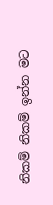නිකම් නිකම් ඉන්න මට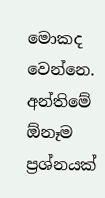මොකද වෙන්නෙ. අන්තිමේ ඕනෑම ප්‍රශ්නයක්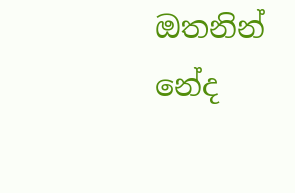ඔතනින් නේද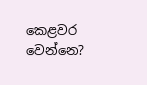කෙළවර වෙන්නෙ?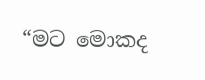“මට මොකද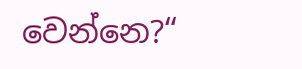වෙන්නෙ?“